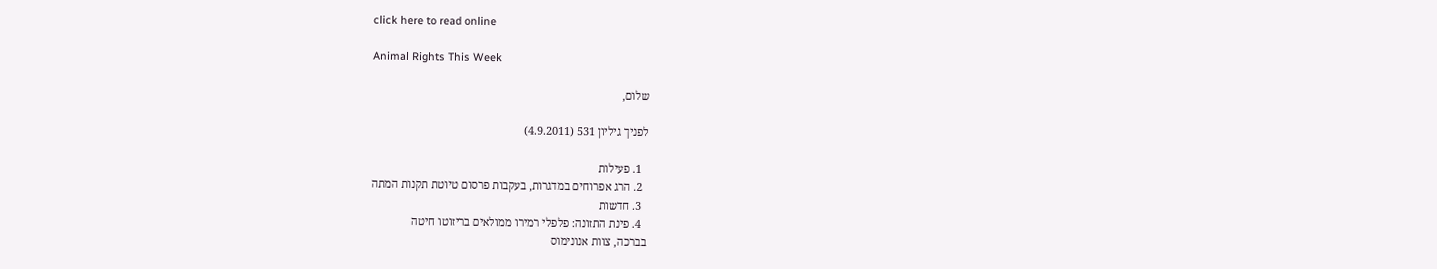click here to read online

Animal Rights This Week

שלום,

לפניך גיליון 531 (4.9.2011)

  1. פעילות
  2. הרג אפרוחים במדגרות, בעקבות פרסום טיוטת תקנות המתה
  3. חדשות
  4. פינת התזונה: פלפלי רמירו ממולאים בריזוטו חיטה
בברכה, צוות אנונימוס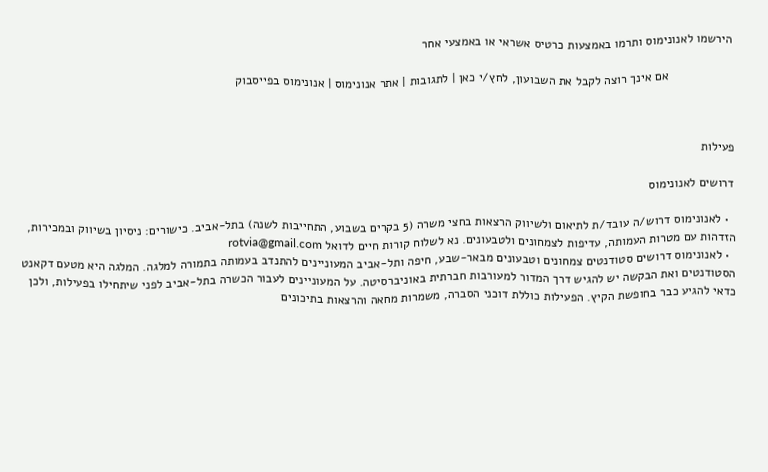הירשמו לאנונימוס ותרמו באמצעות כרטיס אשראי או באמצעי אחר

                   אם אינך רוצה לקבל את השבועון, לחץ/י כאן | לתגובות | אתר אנונימוס | אנונימוס בפייסבוק



פעילות

דרושים לאנונימוס

  • לאנונימוס דרוש/ה עובד/ת לתיאום ולשיווק הרצאות בחצי משרה (5 בקרים בשבוע, התחייבות לשנה) בתל-אביב. כישורים: ניסיון בשיווק ובמכירות, הזדהות עם מטרות העמותה, עדיפות לצמחונים ולטבעונים. נא לשלוח קורות חיים לדואל rotvia@gmail.com
  • לאנונימוס דרושים סטודנטים צמחונים וטבעונים מבאר-שבע, חיפה ותל-אביב המעוניינים להתנדב בעמותה בתמורה למלגה. המלגה היא מטעם דקאנט הסטודנטים ואת הבקשה יש להגיש דרך המדור למעורבות חברתית באוניברסיטה. על המעוניינים לעבור הכשרה בתל-אביב לפני שיתחילו בפעילות, ולכן כדאי להגיע כבר בחופשת הקיץ. הפעילות כוללת דוכני הסברה, משמרות מחאה והרצאות בתיכונים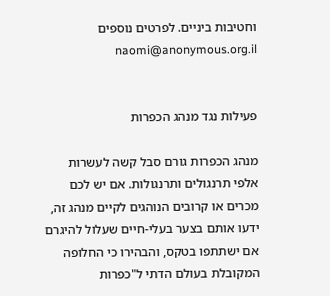וחטיבות ביניים. לפרטים נוספים naomi@anonymous.org.il


פעילות נגד מנהג הכפרות

מנהג הכפרות גורם סבל קשה לעשרות אלפי תרנגולים ותרנגולות. אם יש לכם מכרים או קרובים הנוהגים לקיים מנהג זה, ידעו אותם בצער בעלי-חיים שעלול להיגרם אם ישתתפו בטקס, והבהירו כי החלופה המקובלת בעולם הדתי ל"כפרות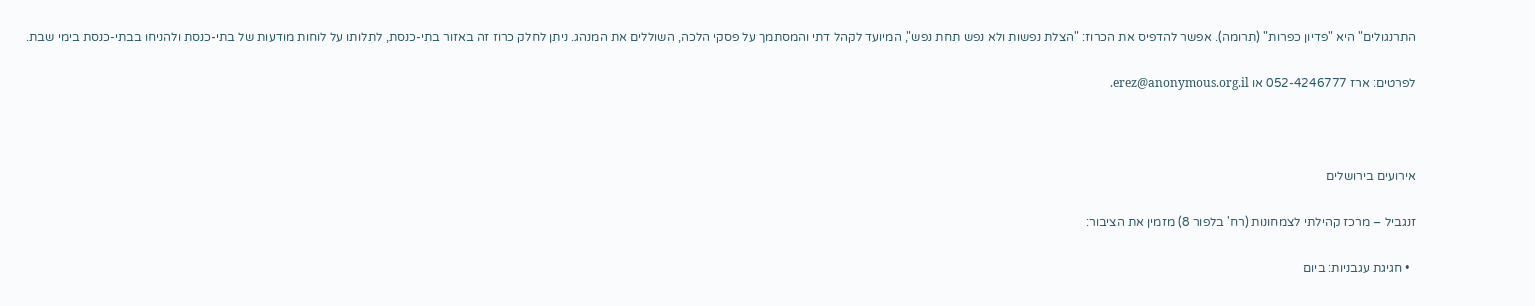התרנגולים" היא "פדיון כפרות" (תרומה). אפשר להדפיס את הכרוז: "הצלת נפשות ולא נפש תחת נפש", המיועד לקהל דתי והמסתמך על פסקי הלכה, השוללים את המנהג. ניתן לחלק כרוז זה באזור בתי-כנסת, לתלותו על לוחות מודעות של בתי-כנסת ולהניחו בבתי-כנסת בימי שבת.

לפרטים: ארז 052-4246777 או erez@anonymous.org.il.



אירועים בירושלים

זנגביל – מרכז קהילתי לצמחונות (רח' בלפור 8) מזמין את הציבור:

  • חגיגת עגבניות: ביום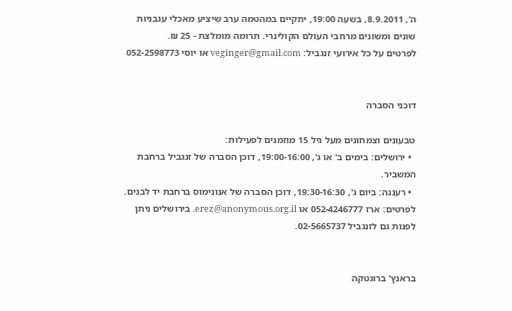ה', 8.9.2011, בשעה 19:00, יתקיים במהטמה ערב שיציע מאכלי עגבניות שונים ומשונים מרחבי העולם הקולינרי. תרומה מומלצת - 25 ₪.
לפרטים על כל אירועי זנגביל: veginger@gmail.com או יוסי 052-2598773


דוכני הסברה

טבעונים וצמחונים מעל גיל 15 מוזמנים לפעילות:
  • ירושלים: בימים ב' או ג', 19:00-16:00, דוכן הסברה של זנגביל ברחבת המשביר.
  • רעננה: ביום ג', 19:30-16:30, דוכן הסברה של אנונימוס ברחבת יד לבנים.
לפרטים: ארז 052-4246777 או erez@anonymous.org.il. בירושלים ניתן לפנות גם לזנגביל 02-5665737.


בראנץ' ברוגטקה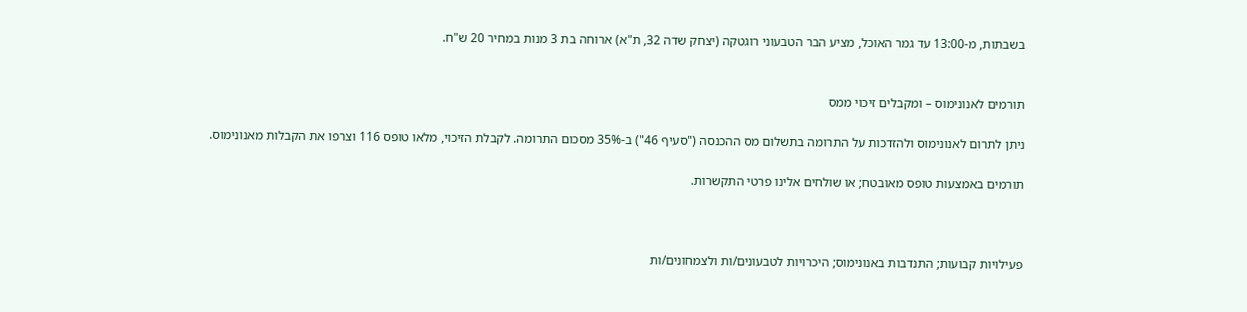בשבתות, מ-13:00 עד גמר האוכל, מציע הבר הטבעוני רוגטקה (יצחק שדה 32, ת"א) ארוחה בת 3 מנות במחיר 20 ש"ח.


תורמים לאנונימוס – ומקבלים זיכוי ממס

ניתן לתרום לאנונימוס ולהזדכות על התרומה בתשלום מס ההכנסה ("סעיף 46") ב-35% מסכום התרומה. לקבלת הזיכוי, מלאו טופס 116 וצרפו את הקבלות מאנונימוס.

תורמים באמצעות טופס מאובטח; או שולחים אלינו פרטי התקשרות.



פעילויות קבועות; התנדבות באנונימוס; היכרויות לטבעונים/ות ולצמחונים/ות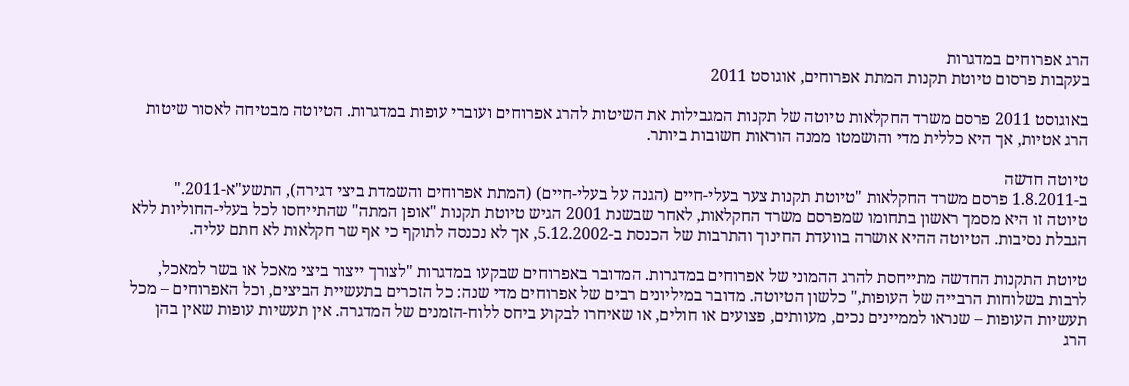הרג אפרוחים במדגרות
בעקבות פרסום טיוטת תקנות המתת אפרוחים, אוגוסט 2011

באוגוסט 2011 פרסם משרד החקלאות טיוטה של תקנות המגבילות את השיטות להרג אפרוחים ועוברי עופות במדגרות. הטיוטה מבטיחה לאסור שיטות הרג אטיות, אך היא כללית מדי והושמטו ממנה הוראות חשובות ביותר.

טיוטה חדשה
ב-1.8.2011 פרסם משרד החקלאות "טיוטת תקנות צער בעלי-חיים (הגנה על בעלי-חיים) (המתת אפרוחים והשמדת ביצי דגירה), התשע"א-2011." טיוטה זו היא מסמך ראשון בתחומו שמפרסם משרד החקלאות, לאחר שבשנת 2001 הגיש טיוטת תקנות "אופן המתה" שהתייחסו לכל בעלי-החוליות ללא הגבלת נסיבות. הטיוטה ההיא אושרה בוועדת החינוך והתרבות של הכנסת ב-5.12.2002, אך לא נכנסה לתוקף כי אף שר חקלאות לא חתם עליה.

טיוטת התקנות החדשה מתייחסת להרג ההמוני של אפרוחים במדגרות. המדובר באפרוחים שבקעו במדגרות "לצורך ייצור ביצי מאכל או בשר למאכל, לרבות בשלוחות הרבייה של העופות," כלשון הטיוטה. מדובר במיליונים רבים של אפרוחים מדי שנה: כל הזכרים בתעשיית הביצים, וכל האפרוחים – מכל תעשיות העופות – שנראו לממיינים נכים, מעוותים, פצועים או חולים, או שאיחרו לבקוע ביחס ללוח-הזמנים של המדגרה. אין תעשיות עופות שאין בהן הרג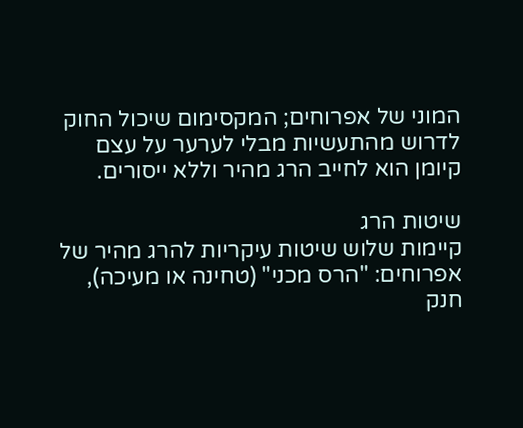המוני של אפרוחים; המקסימום שיכול החוק לדרוש מהתעשיות מבלי לערער על עצם קיומן הוא לחייב הרג מהיר וללא ייסורים.

שיטות הרג
קיימות שלוש שיטות עיקריות להרג מהיר של אפרוחים: "הרס מכני" (טחינה או מעיכה), חנק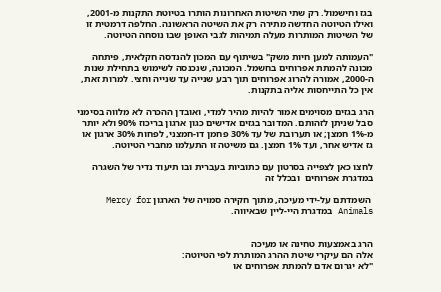בגז וחישמול. רק שתי השיטות האחרונות הותרו בטיוטת התקנות מ-2001, ואילו הטיוטה החדשה מתירה רק את השיטה הראשונה. החלפה דרמטית זו של השיטות המותרות מעלה תמיהות לגבי האופן שבו נוסחה הטיוטה.

"העמותה למען חיות משק" בשיתוף עם המכון להנדסה חקלאית, פיתחה מכונה להמתת אפרוחים בחשמל. המכונה, שנכנסה לשימוש בתחילת שנות ה-2000, אמורה להרוג אפרוחים תוך רבע שנייה עד שנייה וחצי. למרות זאת, אין כל התייחסות אליה בתקנות.

הרג בגזים מסוימים אמור להיות מהיר למדי, ואובדן ההכרה לא מלווה בסימני סבל שניתן לזהותם. המדובר בגזים אדישים כגון ארגון בריכוז 90% ולא יותר מ-1% חמצן; או תערובת של עד 30% פחמן דו-חמצני, לפחות 30% ארגון או גז אדיש אחר, ועד 1% חמצן. גם משיטה זו התעלמו מחברי הטיוטה.

לחצו כאן לצפייה בסרטון עם כתוביות בעברית ובו תיעוד נדיר של השגרה במדגרת אפרוחים  ובכלל זה

 השמדתם על-ידי מעיכה, מתוך חקירה סמויה של הארגון Mercy for Animals במדגרת היי-ליין שבאיווה.


הרג באמצעות טחינה או מעיכה
אלה הם עיקרי שיטת ההרג המותרת לפי הטיוטה:
"לא יגרום אדם להמתת אפרוחים או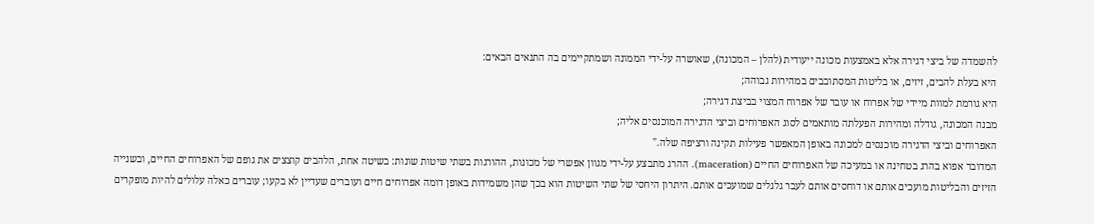להשמדה של ביצי דגירה אלא באמצעות מכונה ייעודית (להלן – המכונה), שאושרה על-ידי הממונה ושמתקיימים בה התנאים הבאים:
היא בעלת להבים, זיזים, או בליטות המסתובבים במהירות גבוהה;
היא גורמת למוות מיידי של אפרוח או עובר של אפרוח המצוי בביצת דגירה;
מבנה המכונה, גודלה ומהירות הפעלתה מותאמים לסוג האפרוחים וביצי הדגירה המוכנסים אליה;
האפרוחים וביצי הדגירה מוכנסים למכונה באופן המאפשר פעילות תקינה ורציפה שלה."
המדובר אפוא בהרג בטחינה או במעיכה של האפרוחים החיים (maceration). ההרג מתבצע על-ידי מגוון אפשרי של מכונות, ההורגות בשתי שיטות שונות: בשיטה אחת, הלהבים קוצצים את גופם של האפרוחים החיים, ובשנייה הזיזים והבליטות מועכים אותם או דוחסים אותם לעבר גלגלים שמועכים אותם. היתרון היחסי של שתי השיטות הוא בכך שהן משמידות באופן דומה אפרוחים חיים ועוברים שעדיין לא בקעו; עוברים כאלה עלולים להיות מופקרים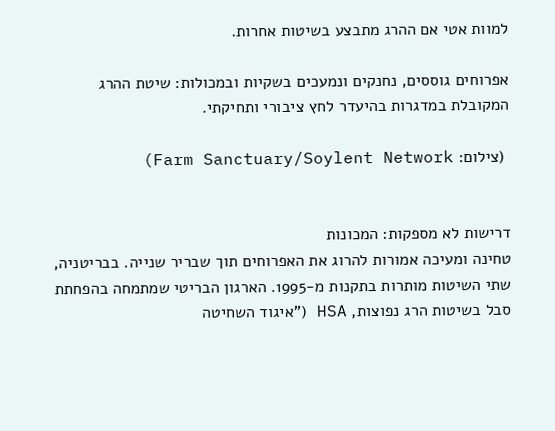למוות אטי אם ההרג מתבצע בשיטות אחרות.

אפרוחים גוססים, נחנקים ונמעכים בשקיות ובמכולות: שיטת ההרג המקובלת במדגרות בהיעדר לחץ ציבורי ותחיקתי.

 (צילום: Farm Sanctuary/Soylent Network)


דרישות לא מספקות: המכונות
טחינה ומעיכה אמורות להרוג את האפרוחים תוך שבריר שנייה. בבריטניה, שתי השיטות מותרות בתקנות מ-1995. הארגון הבריטי שמתמחה בהפחתת סבל בשיטות הרג נפוצות, HSA ("איגוד השחיטה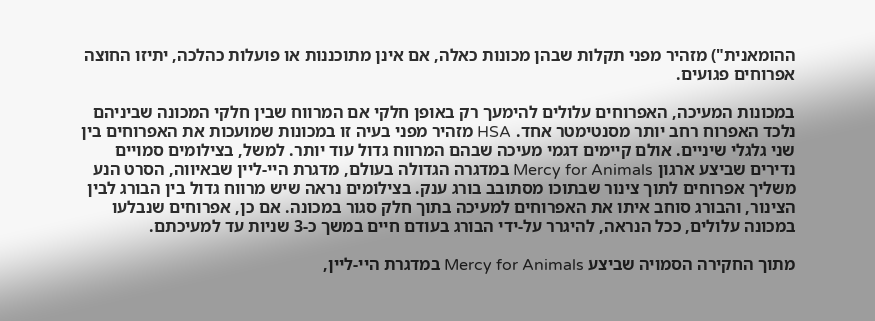ההומאנית") מזהיר מפני תקלות שבהן מכונות כאלה, אם אינן מתוכננות או פועלות כהלכה, יתיזו החוצה אפרוחים פגועים.

במכונות המעיכה, האפרוחים עלולים להימעך רק באופן חלקי אם המרווח שבין חלקי המכונה שביניהם נלכד האפרוח רחב יותר מסנטימטר אחד. HSA מזהיר מפני בעיה זו במכונות שמועכות את האפרוחים בין שני גלגלי שיניים. אולם קיימים דגמי מעיכה שבהם המרווח גדול עוד יותר. למשל, בצילומים סמויים נדירים שביצע ארגון Mercy for Animals במדגרה הגדולה בעולם, מדגרת היי-ליין שבאיווה, הסרט הנע משליך אפרוחים לתוך צינור שבתוכו מסתובב בורג ענק. בצילומים נראה שיש מרווח גדול בין הבורג לבין הצינור, והבורג סוחב איתו את האפרוחים למעיכה בתוך חלק סגור במכונה. אם כן, אפרוחים שנבלעו במכונה עלולים, ככל הנראה, להיגרר על-ידי הבורג בעודם חיים במשך כ-3 שניות עד למעיכתם.

מתוך החקירה הסמויה שביצע Mercy for Animals במדגרת היי-ליין,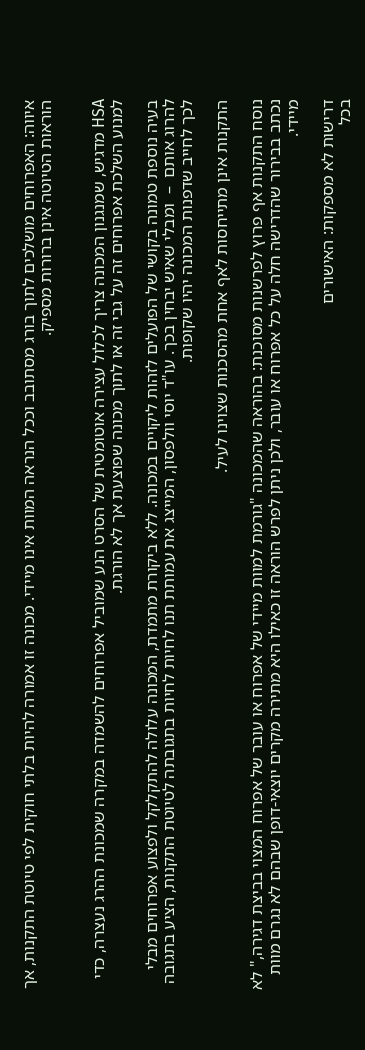איווה: האפרוחים מושלכים לתוך בורג מסתובב וככל הנראה המוות אינו מיידי. מכונה זו אמורה להיות בלתי חוקית לפי טיוטת התקנות, אך הוראות הטיוטה אינן ברורות מספיק.


HSA מדגיש, שמנגנון המכונה צריך לכלול עצירה אוטומטית של הסרט הנע שמוביל אפרוחים להשמדה במקרה שמכונת ההרג נעצרה, כדי למנוע השלכת אפרוחים זה על גבי זה או לתוך מכונה שפוצעת אך לא הורגת.

בעיה נוספת טמונה בקושי של הפועלים לזהות ליקויים במכונה. ללא ביקורת מתמדת, המכונה עלולה להתקלקל ולפצוע אפרוחים מבלי להרוג אותם  –  ומבלי שאיש יבחין בכך. עו"ד יוסי וולפסון, המייצג את עמותת תנו לחיות לחיות בתגובתה לטיוטת התקנות, הציע בתגובה לכך לחייב שדפנות המכונה יהיו שקופות.

התקנות אינן מתייחסות לאף אחת מהסכנות שצוינו לעיל.

נוסח התקנות אף פרוץ לפרשנות מסוכנת: בהוראה שהמכונה "גורמת למוות מיידי של אפרוח או עובר של אפרוח המצוי בביצת דגירה," לא נכתב בבירור שהדרישה חלה על כל אפרוח או עובר, ולכן ניתן לפרש הוראה זו כאילו היא מתירה מקרים יוצאי-דופן שבהם לא נגרם מוות מיידי.

דרישות לא מספקות: האישורים
בכל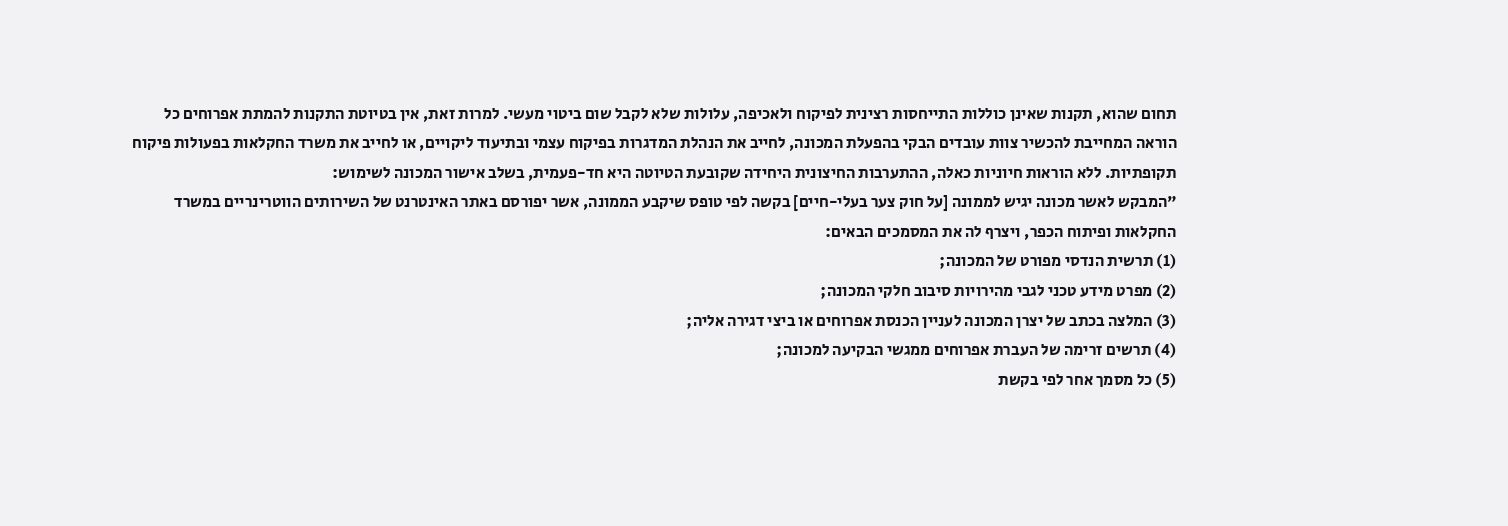תחום שהוא, תקנות שאינן כוללות התייחסות רצינית לפיקוח ולאכיפה, עלולות שלא לקבל שום ביטוי מעשי. למרות זאת, אין בטיוטת התקנות להמתת אפרוחים כל הוראה המחייבת להכשיר צוות עובדים הבקי בהפעלת המכונה, לחייב את הנהלת המדגרות בפיקוח עצמי ובתיעוד ליקויים, או לחייב את משרד החקלאות בפעולות פיקוח תקופתיות. ללא הוראות חיוניות כאלה, ההתערבות החיצונית היחידה שקובעת הטיוטה היא חד-פעמית, בשלב אישור המכונה לשימוש:
"המבקש לאשר מכונה יגיש לממונה [על חוק צער בעלי-חיים] בקשה לפי טופס שיקבע הממונה, אשר יפורסם באתר האינטרנט של השירותים הווטרינריים במשרד החקלאות ופיתוח הכפר, ויצרף לה את המסמכים הבאים:
(1) תרשית הנדסי מפורט של המכונה;
(2) מפרט מידע טכני לגבי מהירויות סיבוב חלקי המכונה;
(3) המלצה בכתב של יצרן המכונה לעניין הכנסת אפרוחים או ביצי דגירה אליה;
(4) תרשים זרימה של העברת אפרוחים ממגשי הבקיעה למכונה;
(5) כל מסמך אחר לפי בקשת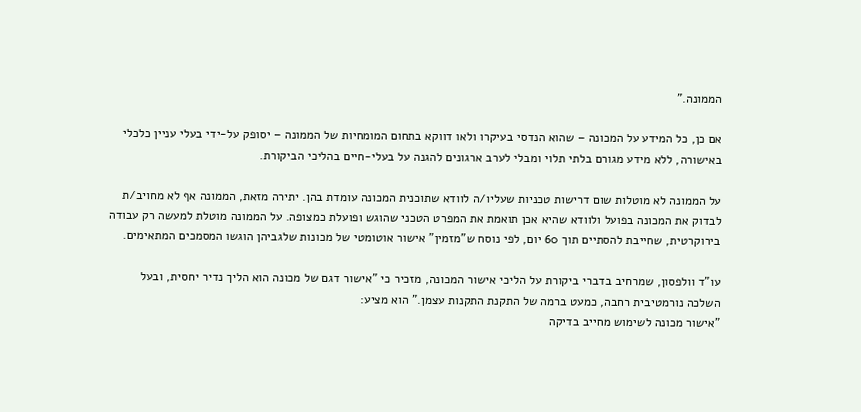הממונה."

אם כן, כל המידע על המכונה – שהוא הנדסי בעיקרו ולאו דווקא בתחום המומחיות של הממונה – יסופק על-ידי בעלי עניין כלכלי באישורה, ללא מידע מגורם בלתי תלוי ומבלי לערב ארגונים להגנה על בעלי-חיים בהליכי הביקורת.

על הממונה לא מוטלות שום דרישות טכניות שעליו/ה לוודא שתוכנית המכונה עומדת בהן. יתירה מזאת, הממונה אף לא מחויב/ת לבדוק את המכונה בפועל ולוודא שהיא אכן תואמת את המפרט הטכני שהוגש ופועלת כמצופה. על הממונה מוטלת למעשה רק עבודה בירוקרטית, שחייבת להסתיים תוך 60 יום, לפי נוסח ש"מזמין" אישור אוטומטי של מכונות שלגביהן הוגשו המסמכים המתאימים.

עו"ד וולפסון, שמרחיב בדברי ביקורת על הליכי אישור המכונה, מזכיר כי "אישור דגם של מכונה הוא הליך נדיר יחסית, ובעל השלכה נורמטיבית רחבה, כמעט ברמה של התקנת התקנות עצמן." הוא מציע:
"אישור מכונה לשימוש מחייב בדיקה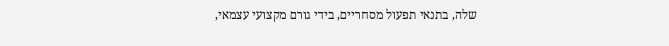שלה, בתנאי תפעול מסחריים, בידי גורם מקצועי עצמאי,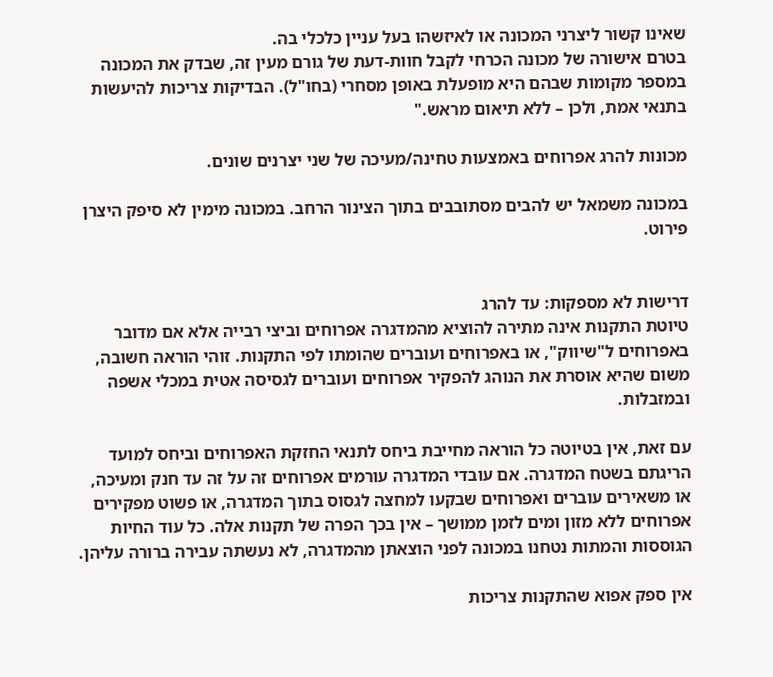שאינו קשור ליצרני המכונה או לאיזשהו בעל עניין כלכלי בה.
בטרם אישורה של מכונה הכרחי לקבל חוות-דעת של גורם מעין זה, שבדק את המכונה במספר מקומות שבהם היא מופעלת באופן מסחרי (בחו"ל). הבדיקות צריכות להיעשות בתנאי אמת, ולכן – ללא תיאום מראש."

מכונות להרג אפרוחים באמצעות טחינה/מעיכה של שני יצרנים שונים.

במכונה משמאל יש להבים מסתובבים בתוך הצינור הרחב. במכונה מימין לא סיפק היצרן פירוט.


דרישות לא מספקות: עד להרג
טיוטת התקנות אינה מתירה להוציא מהמדגרה אפרוחים וביצי רבייה אלא אם מדובר באפרוחים ל"שיווק", או באפרוחים ועוברים שהומתו לפי התקנות. זוהי הוראה חשובה, משום שהיא אוסרת את הנוהג להפקיר אפרוחים ועוברים לגסיסה אטית במכלי אשפה ובמזבלות.

עם זאת, אין בטיוטה כל הוראה מחייבת ביחס לתנאי החזקת האפרוחים וביחס למועד הריגתם בשטח המדגרה. אם עובדי המדגרה עורמים אפרוחים זה על זה עד חנק ומעיכה, או משאירים עוברים ואפרוחים שבקעו למחצה לגסוס בתוך המדגרה, או פשוט מפקירים אפרוחים ללא מזון ומים לזמן ממושך – אין בכך הפרה של תקנות אלה. כל עוד החיות הגוססות והמתות נטחנו במכונה לפני הוצאתן מהמדגרה, לא נעשתה עבירה ברורה עליהן.

אין ספק אפוא שהתקנות צריכות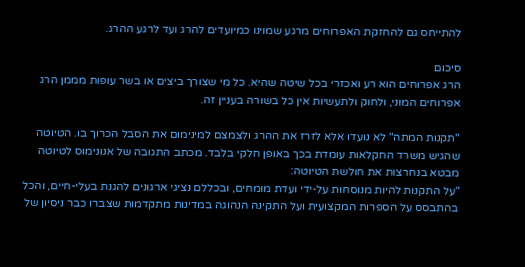להתייחס גם להחזקת האפרוחים מרגע שמוינו כמיועדים להרג ועד לרגע ההרג.

סיכום
הרג אפרוחים הוא רע ואכזרי בכל שיטה שהיא. כל מי שצורך ביצים או בשר עופות מממן הרג אפרוחים המוני, ולחוק ולתעשיות אין כל בשורה בעניין זה.

"תקנות המתה" לא נועדו אלא לזרז את ההרג ולצמצם למינימום את הסבל הכרוך בו. הטיוטה שהגיש משרד החקלאות עומדת בכך באופן חלקי בלבד. מכתב התגובה של אנונימוס לטיוטה מבטא בנחרצות את חולשת הטיוטה:
"על התקנות להיות מנוסחות על-ידי ועדת מומחים, ובכללם נציגי ארגונים להגנת בעלי-חיים, והכל בהתבסס על הספרות המקצועית ועל התקינה הנהוגה במדינות מתקדמות שצברו כבר ניסיון של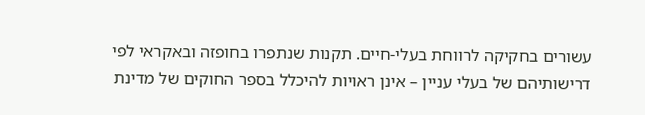עשורים בחקיקה לרווחת בעלי-חיים. תקנות שנתפרו בחופזה ובאקראי לפי דרישותיהם של בעלי עניין – אינן ראויות להיכלל בספר החוקים של מדינת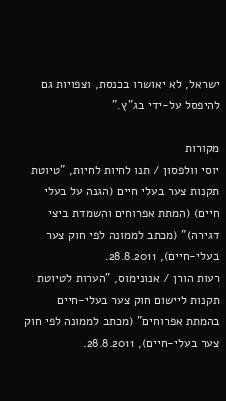ישראל, לא יאושרו בכנסת, וצפויות גם להיפסל על-ידי בג"ץ."

מקורות
יוסי וולפסון / תנו לחיות לחיות, "טיוטת תקנות צער בעלי חיים (הגנה על בעלי חיים) (המתת אפרוחים והשמדת ביצי דגירה)" (מכתב לממונה לפי חוק צער בעלי-חיים), 28.8.2011.
רעות הורן / אנונימוס, "הערות לטיוטת תקנות ליישום חוק צער בעלי-חיים בהמתת אפרוחים" (מכתב לממונה לפי חוק צער בעלי-חיים), 28.8.2011.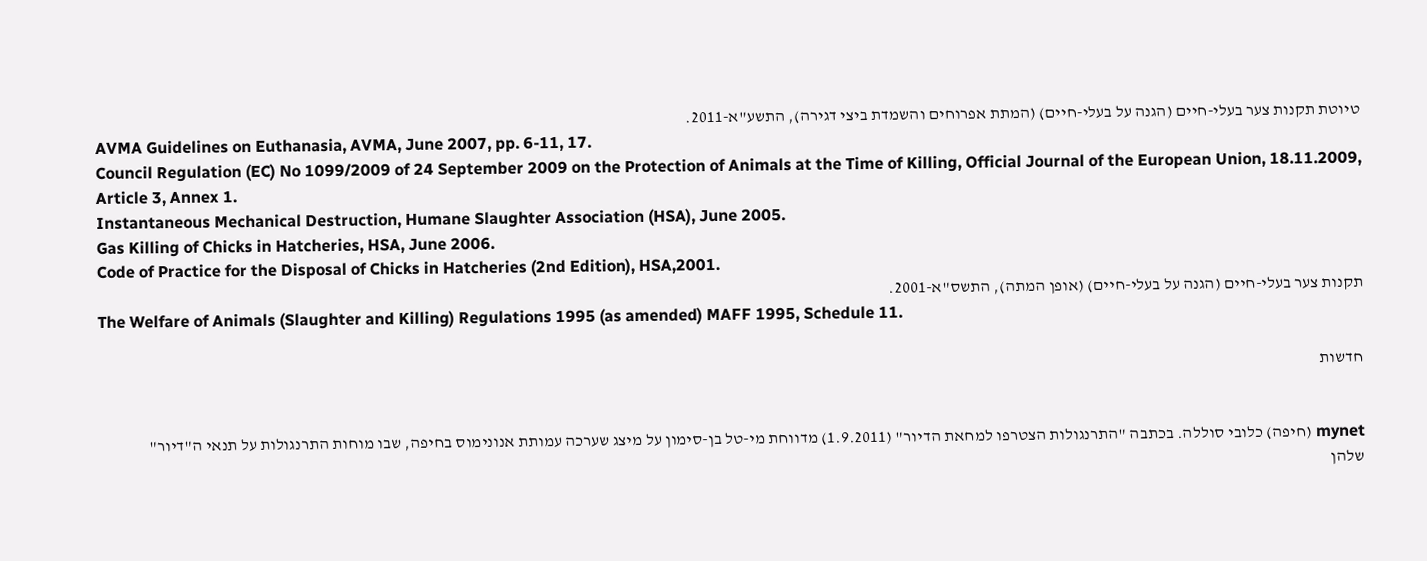טיוטת תקנות צער בעלי-חיים (הגנה על בעלי-חיים) (המתת אפרוחים והשמדת ביצי דגירה), התשע"א-2011.
AVMA Guidelines on Euthanasia, AVMA, June 2007, pp. 6-11, 17.
Council Regulation (EC) No 1099/2009 of 24 September 2009 on the Protection of Animals at the Time of Killing, Official Journal of the European Union, 18.11.2009, Article 3, Annex 1.
Instantaneous Mechanical Destruction, Humane Slaughter Association (HSA), June 2005.
Gas Killing of Chicks in Hatcheries, HSA, June 2006.
Code of Practice for the Disposal of Chicks in Hatcheries (2nd Edition), HSA,2001.
תקנות צער בעלי-חיים (הגנה על בעלי-חיים) (אופן המתה), התשס"א-2001.
The Welfare of Animals (Slaughter and Killing) Regulations 1995 (as amended) MAFF 1995, Schedule 11.

חדשות


mynet (חיפה) כלובי סוללה. בכתבה "התרנגולות הצטרפו למחאת הדיור" (1.9.2011) מדווחת מי-טל בן-סימון על מיצג שערכה עמותת אנונימוס בחיפה, שבו מוחות התרנגולות על תנאי ה"דיור" שלהן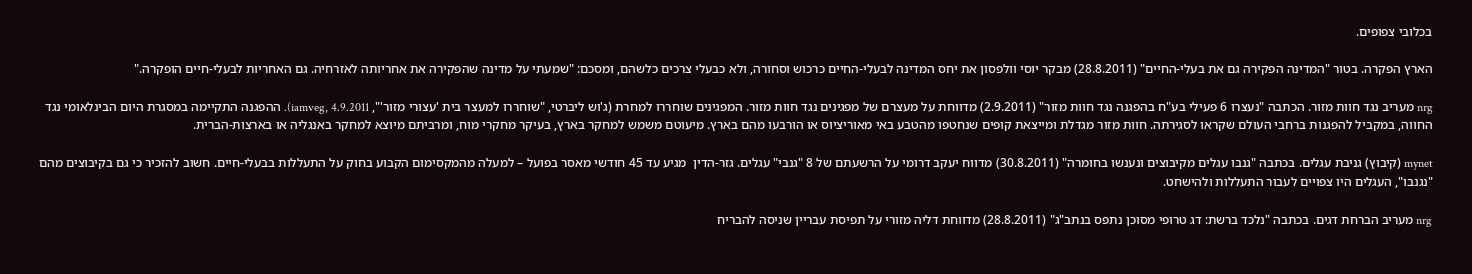בכלובי צפופים.

הארץ הפקרה. בטור "המדינה הפקירה גם את בעלי-החיים" (28.8.2011) מבקר יוסי וולפסון את יחס המדינה לבעלי-החיים כרכוש וסחורה, ולא כבעלי צרכים כלשהם, ומסכם: "שמעתי על מדינה שהפקירה את אחריותה לאזרחיה. גם האחריות לבעלי-חיים הופקרה."

nrg מעריב נגד חוות מזור. הכתבה "נעצרו 6 פעילי בע"ח בהפגנה נגד חוות מזור" (2.9.2011) מדווחת על מעצרם של מפגינים נגד חוות מזור. המפגינים שוחררו למחרת (ג'וש ליברטי, "שוחררו למעצר בית 'עצורי מזור'", iamveg, 4.9.2011). ההפגנה התקיימה במסגרת היום הבינלאומי נגד החווה, במקביל להפגנות ברחבי העולם שקראו לסגירתה. חוות מזור מגדלת ומייצאת קופים שנחטפו מהטבע באי מאוריציוס או הורבעו מהם בארץ. מיעוטם משמש למחקר בארץ, בעיקר מחקרי מוח, ומרביתם מיוצא למחקר באנגליה או בארצות-הברית.

mynet (קיבוץ) גניבת עגלים. בכתבה "גנבו עגלים מקיבוצים ונענשו בחומרה" (30.8.2011) מדווח יעקב דרומי על הרשעתם של 8 "גנבי" עגלים. גזר-הדין  מגיע עד 45 חודשי מאסר בפועל – למעלה מהמקסימום הקבוע בחוק על התעללות בבעלי-חיים. חשוב להזכיר כי גם בקיבוצים מהם "נגנבו", העגלים היו צפויים לעבור התעללות ולהישחט.

nrg מעריב הברחת דגים. בכתבה "נלכד ברשת: דג טרופי מסוכן נתפס בנתב"ג" (28.8.2011) מדווחת דליה מזורי על תפיסת עבריין שניסה להבריח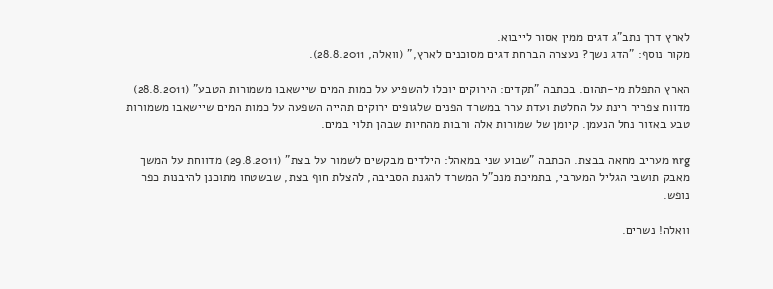לארץ דרך נתב"ג דגים ממין אסור לייבוא.
מקור נוסף: "הדג נשך? נעצרה הברחת דגים מסוכנים לארץ," (וואלה, 28.8.2011).

הארץ התפלת מי-תהום. בכתבה "תקדים: הירוקים יוכלו להשפיע על כמות המים שיישאבו משמורות הטבע" (28.8.2011) מדווח צפריר רינת על החלטת ועדת ערר במשרד הפנים שלגופים ירוקים תהייה השפעה על כמות המים שיישאבו משמורות טבע באזור נחל הנעמן. קיומן של שמורות אלה ורבות מהחיות שבהן תלוי במים.

nrg מעריב מחאה בבצת. הכתבה "שבוע שני במאהל: הילדים מבקשים לשמור על בצת" (29.8.2011) מדווחת על המשך מאבק תושבי הגליל המערבי, בתמיכת מנכ"ל המשרד להגנת הסביבה, להצלת חוף בצת, שבשטחו מתוכנן להיבנות כפר נופש.

וואלה! נשרים.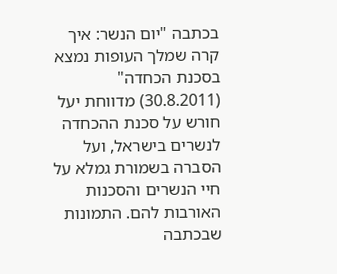בכתבה "יום הנשר: איך קרה שמלך העופות נמצא בסכנת הכחדה" (30.8.2011) מדווחת יעל חורש על סכנת ההכחדה לנשרים בישראל, ועל הסברה בשמורת גמלא על חיי הנשרים והסכנות האורבות להם. התמונות שבכתבה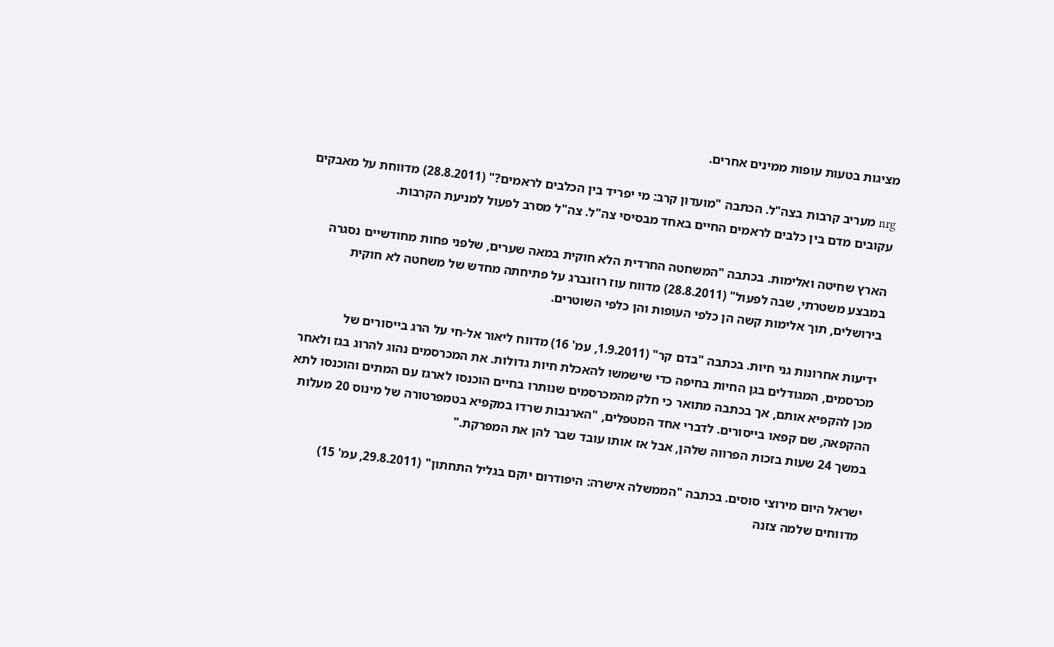מציגות בטעות עופות ממינים אחרים.

nrg מעריב קרבות בצה"ל. הכתבה "מועדון קרב: מי יפריד בין הכלבים לראמים?" (28.8.2011) מדווחת על מאבקים עקובים מדם בין כלבים לראמים החיים באחד מבסיסי צה"ל. צה"ל מסרב לפעול למניעת הקרבות.

הארץ שחיטה ואלימות. בכתבה "המשחטה החרדית הלא חוקית במאה שערים, שלפני פחות מחודשיים נסגרה במבצע משטרתי, שבה לפעול" (28.8.2011) מדווח עוז רוזנברג על פתיחתה מחדש של משחטה לא חוקית בירושלים, תוך אלימות קשה הן כלפי העופות והן כלפי השוטרים.

ידיעות אחרונות גני חיות. בכתבה "בדם קר" (1.9.2011, עמ' 16) מדווח ליאור אל-חי על הרג בייסורים של מכרסמים, המגודלים בגן החיות בחיפה כדי שישמשו להאכלת חיות גדולות. את המכרסמים נהוג להרוג בגז ולאחר מכן להקפיא אותם, אך בכתבה מתואר כי חלק מהמכרסמים שנותרו בחיים הוכנסו לארגז עם המתים והוכנסו לתא ההקפאה, שם קפאו בייסורים. לדברי אחד המטפלים, "הארנבות שרדו במקפיא בטמפרטורה של מינוס 20 מעלות במשך 24 שעות בזכות הפרווה שלהן, אבל אז אותו עובד שבר להן את המפרקת."

ישראל היום מירוצי סוסים. בכתבה "הממשלה אישרה: היפודרום יוקם בגליל התחתון" (29.8.2011, עמ' 15) מדווחים שלמה צזנה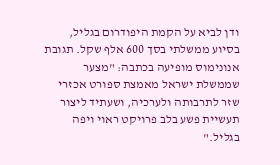ודן לביא על הקמת היפודרום בגליל, בסיוע ממשלתי בסך 600 אלף שקל. תגובת אנונימוס מופיעה בכתבה: "מצער שממשלת ישראל מאמצת ספורט אכזרי שזר לתרבותה ולערכיה, ושעתיד ליצור תעשיית פשע בלב פרויקט ראוי ויפה בגליל."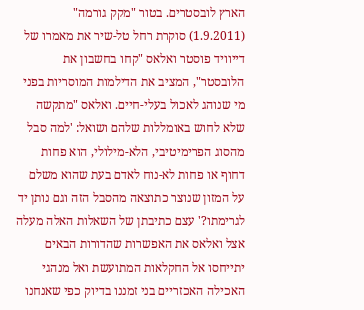הארץ לובסטרים. בטור "מקק גורמה" (1.9.2011) סוקרת רחל טל-שיר את מאמרו של דייוויד פוסטר ואלאס "קחו בחשבון את הלובסטר", המציב את הדילמות המוסריות בפני מי שנוהג לאכול בעלי-חיים. ואלאס "מתקשה שלא לחוש באומללות שלהם ושואל: 'למה סבל מהסוג הפרימיטיבי, הלא-מילולי, הוא פחות דחוף או פחות לא-נוח לאדם בעת שהוא משלם על המזון שנוצר כתוצאה מהסבל הזה וגם נותן יד לגרימתו?' עצם כתיבתן של השאלות האלה מעלה אצל ואלאס את האפשרות שהדורות הבאים יתייחסו אל החקלאות המתועשת ואל מנהגי האכילה האכזריים בני זמננו בדיוק כפי שאנחנו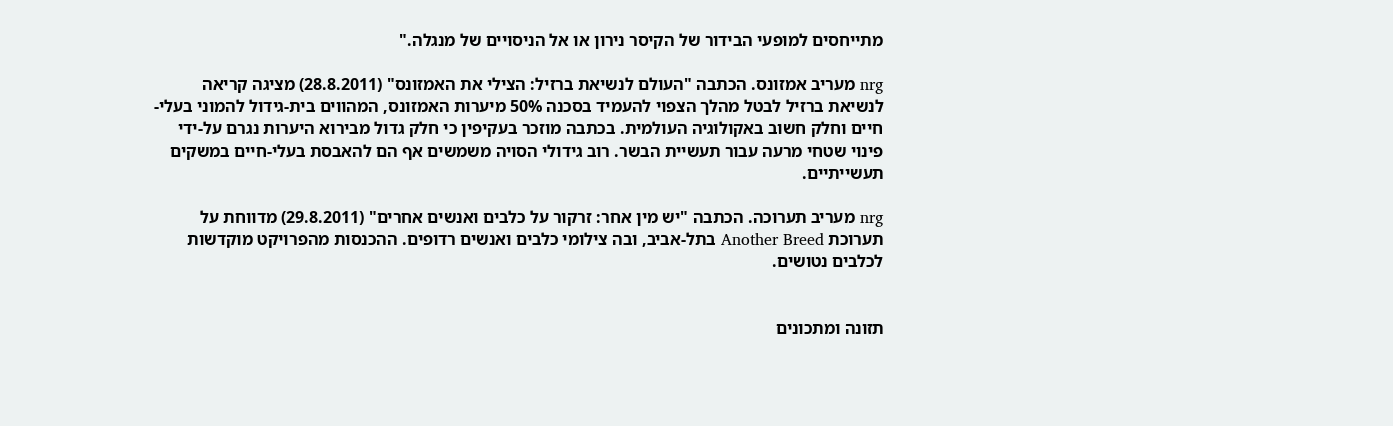מתייחסים למופעי הבידור של הקיסר נירון או אל הניסויים של מנגלה."

nrg מעריב אמזונס. הכתבה "העולם לנשיאת ברזיל: הצילי את האמזונס" (28.8.2011) מציגה קריאה לנשיאת ברזיל לבטל מהלך הצפוי להעמיד בסכנה 50% מיערות האמזונס, המהווים בית-גידול להמוני בעלי-חיים וחלק חשוב באקולוגיה העולמית. בכתבה מוזכר בעקיפין כי חלק גדול מבירוא היערות נגרם על-ידי פינוי שטחי מרעה עבור תעשיית הבשר. רוב גידולי הסויה משמשים אף הם להאבסת בעלי-חיים במשקים תעשייתיים.

nrg מעריב תערוכה. הכתבה "יש מין אחר: זרקור על כלבים ואנשים אחרים" (29.8.2011) מדווחת על תערוכת Another Breed בתל-אביב, ובה צילומי כלבים ואנשים רדופים. ההכנסות מהפרויקט מוקדשות  לכלבים נטושים.


תזונה ומתכונים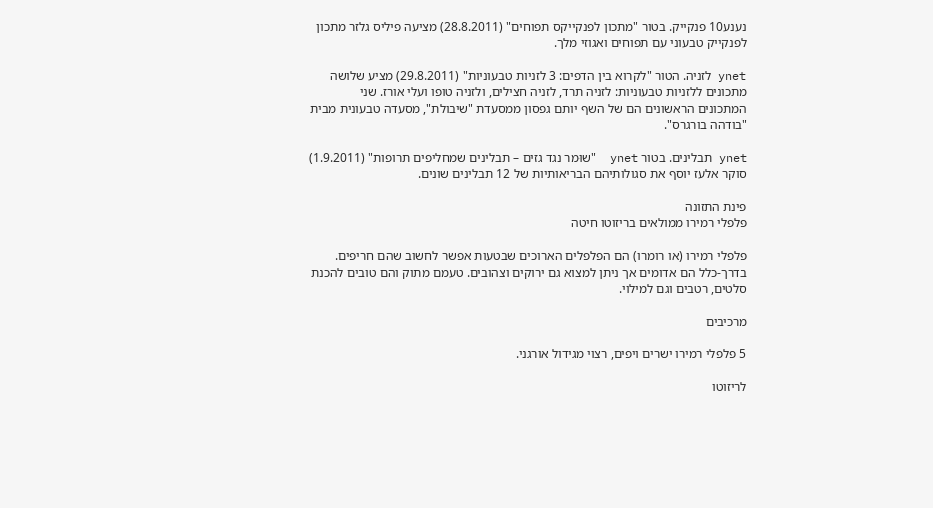נענע10 פנקייק. בטור "מתכון לפנקייקס תפוחים" (28.8.2011) מציעה פיליס גלזר מתכון לפנקייק טבעוני עם תפוחים ואגוזי מלך.

ynet לזניה. הטור "לקרוא בין הדפים: 3 לזניות טבעוניות" (29.8.2011) מציע שלושה מתכונים ללזניות טבעוניות: לזניה תרד, לזניה חצילים, ולזניה טופו ועלי אורז. שני המתכונים הראשונים הם של השף יותם גפסון ממסעדת "שיבולת", מסעדה טבעונית מבית "בודהה בורגרס".

ynet תבלינים. בטור ynet  "שוּמר נגד גזים – תבלינים שמחליפים תרופות" (1.9.2011) סוקר אלעז יוסף את סגולותיהם הבריאותיות של 12 תבלינים שונים.

פינת התזונה
פלפלי רמירו ממולאים בריזוטו חיטה

פלפלי רמירו (או רומרו) הם הפלפלים הארוכים שבטעות אפשר לחשוב שהם חריפים. בדרך-כלל הם אדומים אך ניתן למצוא גם ירוקים וצהובים. טעמם מתוק והם טובים להכנת סלטים, רטבים וגם למילוי.

מרכיבים

5 פלפלי רמירו ישרים ויפים, רצוי מגידול אורגני.

לריזוטו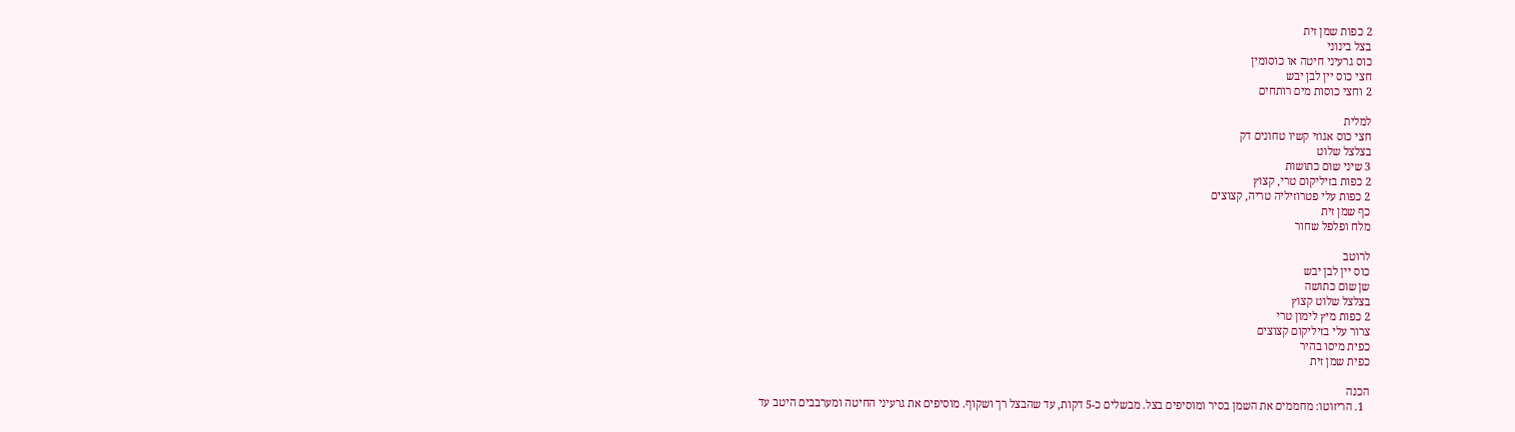2 כפות שמן זית
בצל בינוני
כוס גרעיני חיטה או כוסומין
חצי כוס יין לבן יבש
2 וחצי כוסות מים רותחים

למלית
חצי כוס אגוזי קשיו טחונים דק
בצלצל שלוט
3 שיני שום כתושות
2 כפות בזיליקום טרי, קצוץ
2 כפות עלי פטרוזיליה טריה, קצוצים
כף שמן זית
מלח ופלפל שחור

לרוטב
כוס יין לבן יבש
שן שום כתושה
בצלצל שלוט קצוץ
2 כפות מיץ לימון טרי
צרור עלי בזיליקום קצוצים
כפית מיסו בהיר
כפית שמן זית

הכנה
  1. הריזוטו: מחממים את השמן בסיר ומוסיפים בצל. מבשלים כ-5 דקות, עד שהבצל רך ושקוף. מוסיפים את גרעיני החיטה ומערבבים היטב עד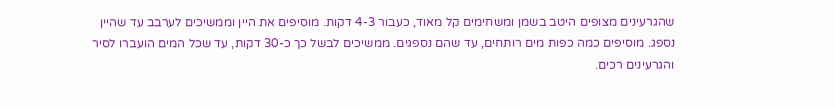שהגרעינים מצופים היטב בשמן ומשחימים קל מאוד, כעבור 4-3 דקות. מוסיפים את היין וממשיכים לערבב עד שהיין נספג. מוסיפים כמה כפות מים רותחים, עד שהם נספגים. ממשיכים לבשל כך כ-30 דקות, עד שכל המים הועברו לסיר והגרעינים רכים.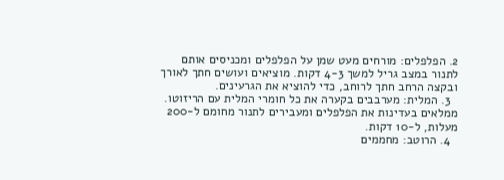2. הפלפלים: מורחים מעט שמן על הפלפלים ומכניסים אותם לתנור במצב גריל למשך 4-3 דקות. מוציאים ועושים חתך לאורך ובקצה הרחב חתך לרוחב, כדי להוציא את הגרעינים.
  3. המלית: מערבבים בקערה את כל חומרי המלית עם הריזוטו. ממלאים בעדינות את הפלפלים ומעבירים לתנור מחומם ל-200 מעלות, ל-10 דקות.
  4. הרוטב: מחממים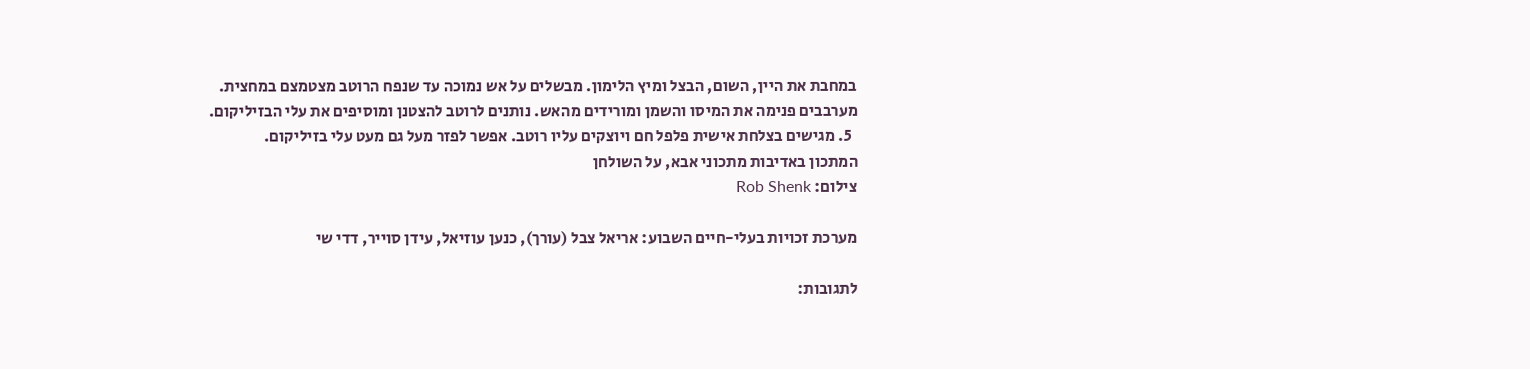במחבת את היין, השום, הבצל ומיץ הלימון. מבשלים על אש נמוכה עד שנפח הרוטב מצטמצם במחצית. מערבבים פנימה את המיסו והשמן ומורידים מהאש. נותנים לרוטב להצטנן ומוסיפים את עלי הבזיליקום.
  5. מגישים בצלחת אישית פלפל חם ויוצקים עליו רוטב. אפשר לפזר מעל גם מעט עלי בזיליקום.
המתכון באדיבות מתכוני אבא, על השולחן
צילום: Rob Shenk

מערכת זכויות בעלי-חיים השבוע: אריאל צבל (עורך), כנען עוזיאל, עידן סוייר, דדי שי

לתגובות: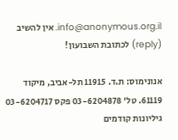info@anonymous.org.il. אין להשיב (reply) לכתובת השבועון!

אנונימוס: ת.ד. 11915 תל-אביב, מיקוד 61119. טל' 03-6204878 פקס 03-6204717
גיליונות קודמים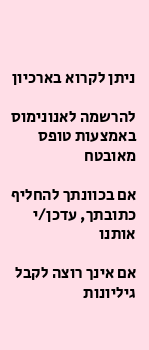ניתן לקרוא בארכיון

להרשמה לאנונימוס באמצעות טופס מאובטח

אם בכוונתך להחליף כתובתך, עדכן/י אותנו

אם אינך רוצה לקבל גיליונות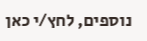נוספים, לחץ/י כאן